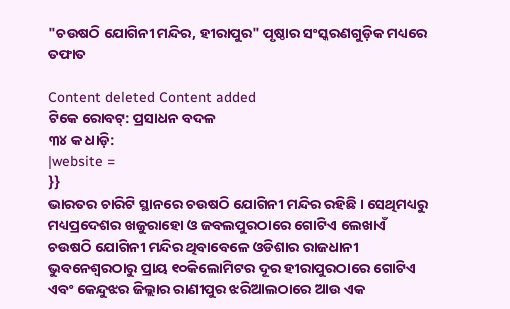"ଚଉଷଠି ଯୋଗିନୀ ମନ୍ଦିର, ହୀରାପୁର" ପୃଷ୍ଠାର ସଂସ୍କରଣ‌ଗୁଡ଼ିକ ମଧ୍ୟରେ ତଫାତ

Content deleted Content added
ଟିକେ ରୋବଟ୍‌: ପ୍ରସାଧନ ବଦଳ
୩୪ କ ଧାଡ଼ି:
|website =
}}
ଭାରତର ଚାରିଟି ସ୍ଥାନରେ ଚଉଷଠି ଯୋଗିନୀ ମନ୍ଦିର ରହିଛି । ସେଥିମଧ୍ୟରୁ ମଧ୍ୟପ୍ରଦେଶର ଖଜୁରାହୋ ଓ ଜବଲପୁରଠାରେ ଗୋଟିଏ ଲେଖାଏଁ ଚଉଷଠି ଯୋଗିନୀ ମନ୍ଦିର ଥିବାବେଳେ ଓଡିଶାର ରାଜଧାନୀ ଭୁବନେଶ୍ଵରଠାରୁ ପ୍ରାୟ ୧୦କିଲୋମିଟର ଦୂର ହୀରାପୁରଠାରେ ଗୋଟିଏ ଏବଂ କେନ୍ଦୁଝର ଜିଲ୍ଲାର ରାଣୀପୁର ଝରିଆଲଠାରେ ଆଉ ଏକ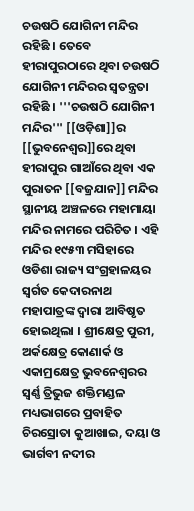ଚଉଷଠି ଯୋଗିନୀ ମନ୍ଦିର ରହିଛି । ତେବେ ହୀରାପୁରଠାରେ ଥିବା ଚଉଷଠି ଯୋଗିନୀ ମନ୍ଦିରର ସ୍ଵତନ୍ତ୍ରତା ରହିଛି । '''ଚଉଷଠି ଯୋଗିନୀ ମନ୍ଦିର''' [[ଓଡ଼ିଶା]]ର [[ଭୁବନେଶ୍ଵର]]ରେ ଥିବା ହୀରାପୁର ଗାଆଁରେ ଥିବା ଏକ ପୁରାତନ [[ବଜ୍ରଯାନ]] ମନ୍ଦିର ସ୍ଥାନୀୟ ଅଞ୍ଚଳରେ ମହାମାୟା ମନ୍ଦିର ନାମରେ ପରିଚିତ । ଏହି ମନ୍ଦିର ୧୯୫୩ ମସିହାରେ ଓଡିଶା ରାଜ୍ୟ ସଂଗ୍ରହାଳୟର ସ୍ଵର୍ଗତ କେଦାରନାଥ ମହାପାତ୍ରଙ୍କ ଦ୍ଵାରା ଆବିଷୃତ ହୋଇଥିଲା । ଶ୍ରୀକ୍ଷେତ୍ର ପୁରୀ, ଅର୍କକ୍ଷେତ୍ର କୋଣାର୍କ ଓ ଏକାମ୍ରକ୍ଷେତ୍ର ଭୁବନେଶ୍ଵରର ସ୍ଵର୍ଣ୍ଣ ତ୍ରିଭୁଜ ଶକ୍ତିମଣ୍ଡଳ ମଧ୍ୟଭାଗରେ ପ୍ରବାହିତ ଚିରସ୍ରୋତା କୁଆଖାଇ, ଦୟା ଓ ଭାର୍ଗବୀ ନଦୀର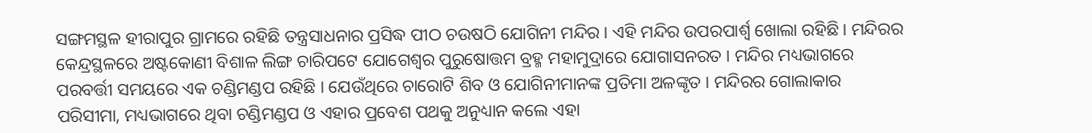ସଙ୍ଗମସ୍ଥଳ ହୀରାପୁର ଗ୍ରାମରେ ରହିଛି ତନ୍ତ୍ରସାଧନାର ପ୍ରସିଦ୍ଧ ପୀଠ ଚଉଷଠି ଯୋଗିନୀ ମନ୍ଦିର । ଏହି ମନ୍ଦିର ଉପରପାର୍ଶ୍ଵ ଖୋଲା ରହିଛି । ମନ୍ଦିରର କେନ୍ଦ୍ରସ୍ଥଳରେ ଅଷ୍ଟକୋଣୀ ବିଶାଳ ଲିଙ୍ଗ ଚାରିପଟେ ଯୋଗେଶ୍ଵର ପୁରୁଷୋତ୍ତମ ବ୍ରହ୍ମ ମହାମୁଦ୍ରାରେ ଯୋଗାସନରତ । ମନ୍ଦିର ମଧ୍ୟଭାଗରେ ପରବର୍ତ୍ତୀ ସମୟରେ ଏକ ଚଣ୍ଡିମଣ୍ଡପ ରହିଛି । ଯେଉଁଥିରେ ଚାରୋଟି ଶିବ ଓ ଯୋଗିନୀମାନଙ୍କ ପ୍ରତିମା ଅଳଙ୍କୃତ । ମନ୍ଦିରର ଗୋଲାକାର ପରିସୀମା, ମଧ୍ୟଭାଗରେ ଥିବା ଚଣ୍ଡିମଣ୍ଡପ ଓ ଏହାର ପ୍ରବେଶ ପଥକୁ ଅନୁଧ୍ୟାନ କଲେ ଏହା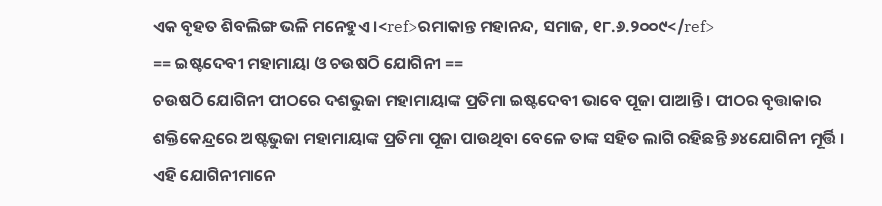ଏକ ବୃହତ ଶିବଲିଙ୍ଗ ଭଳି ମନେହୁଏ ।<ref>ରମାକାନ୍ତ ମହାନନ୍ଦ, ସମାଜ, ୧୮.୬.୨୦୦୯</ref>
== ଇଷ୍ଟଦେବୀ ମହାମାୟା ଓ ଚଉଷଠି ଯୋଗିନୀ ==
ଚଉଷଠି ଯୋଗିନୀ ପୀଠରେ ଦଶଭୁଜା ମହାମାୟାଙ୍କ ପ୍ରତିମା ଇଷ୍ଟଦେବୀ ଭାବେ ପୂଜା ପାଆନ୍ତି । ପୀଠର ବୃତ୍ତାକାର ଶକ୍ତିକେନ୍ଦ୍ରରେ ଅଷ୍ଟଭୁଜା ମହାମାୟାଙ୍କ ପ୍ରତିମା ପୂଜା ପାଉଥିବା ବେଳେ ତାଙ୍କ ସହିତ ଲାଗି ରହିଛନ୍ତି ୬୪ଯୋଗିନୀ ମୂର୍ତ୍ତି । ଏହି ଯୋଗିନୀମାନେ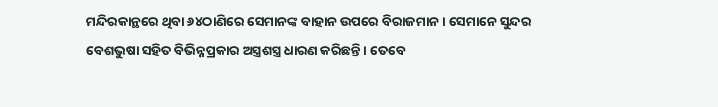ମନ୍ଦିରକାନ୍ଥରେ ଥିବା ୬୪ଠାଣିରେ ସେମାନଙ୍କ ବାହାନ ଉପରେ ବିରାଜମାନ । ସେମାନେ ସୁନ୍ଦର ବେଶଭୁଷା ସହିତ ବିଭିନ୍ନପ୍ରକାର ଅସ୍ତ୍ରଶସ୍ତ୍ର ଧାରଣ କରିଛନ୍ତି । ତେବେ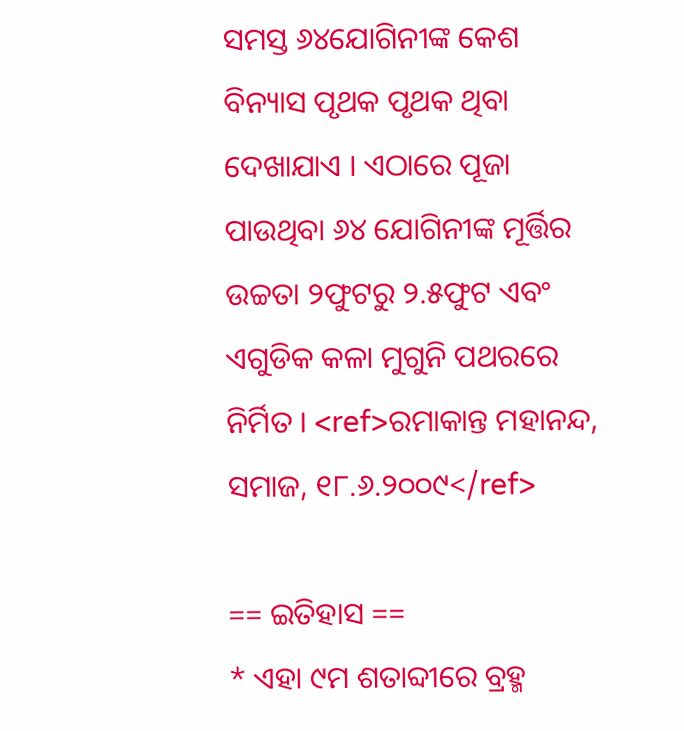ସମସ୍ତ ୬୪ଯୋଗିନୀଙ୍କ କେଶ ବିନ୍ୟାସ ପୃଥକ ପୃଥକ ଥିବା ଦେଖାଯାଏ । ଏଠାରେ ପୂଜା ପାଉଥିବା ୬୪ ଯୋଗିନୀଙ୍କ ମୂର୍ତ୍ତିର ଉଚ୍ଚତା ୨ଫୁଟରୁ ୨.୫ଫୁଟ ଏବଂ ଏଗୁଡିକ କଳା ମୁଗୁନି ପଥରରେ ନିର୍ମିତ । <ref>ରମାକାନ୍ତ ମହାନନ୍ଦ, ସମାଜ, ୧୮.୬.୨୦୦୯</ref>

== ଇତିହାସ ==
* ଏହା ୯ମ ଶତାବ୍ଦୀରେ ବ୍ରହ୍ମ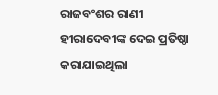ରାଜବଂଶର ରାଣୀ ହୀରାଦେବୀଙ୍କ ଦେଇ ପ୍ରତିଷ୍ଠା କରାଯାଇଥିଲା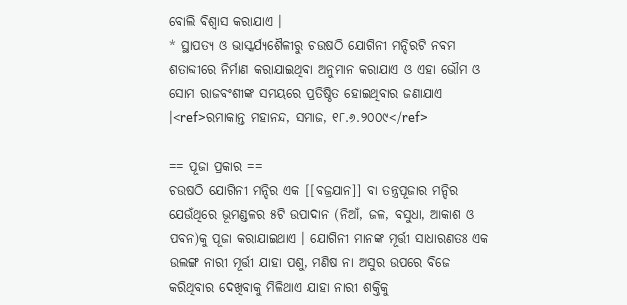ବୋଲି ବିଶ୍ଵାସ କରାଯାଏ ।
* ସ୍ଥାପତ୍ୟ ଓ ଭାସ୍କର୍ଯ୍ୟଶୈଳୀରୁ ଚଉଷଠି ଯୋଗିନୀ ମନ୍ଦିରଟି ନବମ ଶତାବ୍ଦୀରେ ନିର୍ମାଣ କରାଯାଇଥିବା ଅନୁମାନ କରାଯାଏ ଓ ଏହା ଭୌମ ଓ ସୋମ ରାଜବଂଶୀଙ୍କ ସମୟରେ ପ୍ରତିଷ୍ଠିତ ହୋଇଥିବାର ଜଣାଯାଏ ।<ref>ରମାକାନ୍ତ ମହାନନ୍ଦ, ସମାଜ, ୧୮.୬.୨୦୦୯</ref>

== ପୂଜା ପ୍ରକାର ==
ଚଉଷଠି ଯୋଗିନୀ ମନ୍ଦିର ଏକ [[ବଜ୍ରଯାନ]] ବା ତନ୍ତ୍ରପୂଜାର ମନ୍ଦିର ଯେଉଁଥିରେ ଭୂମଣ୍ଡଳର ୫ଟି ଉପାଦାନ (ନିଆଁ, ଜଳ, ବସୁଧା, ଆକାଶ ଓ ପବନ)କୁ ପୂଜା କରାଯାଇଥାଏ । ଯୋଗିନୀ ମାନଙ୍କ ମୂର୍ତ୍ତୀ ସାଧାରଣତଃ ଏକ ଉଲଙ୍ଗ ନାରୀ ମୂର୍ତ୍ତୀ ଯାହା ପଶୁ, ମଣିଷ ନା ଅସୁର ଉପରେ ବିଜେ କରିଥିବାର ଦେଖିବାକୁ ମିଳିଥାଏ ଯାହା ନାରୀ ଶକ୍ତିକୁ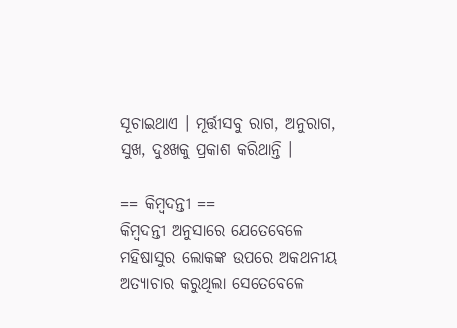ସୂଚାଇଥାଏ । ମୂର୍ତ୍ତୀସବୁ ରାଗ, ଅନୁରାଗ, ସୁଖ, ଦୁଃଖକୁ ପ୍ରକାଶ କରିଥାନ୍ତି ।

== କିମ୍ବଦନ୍ତୀ ==
କିମ୍ବଦନ୍ତୀ ଅନୁସାରେ ଯେତେବେଳେ ମହିଷାସୁର ଲୋକଙ୍କ ଉପରେ ଅକଥନୀୟ ଅତ୍ୟାଚାର କରୁଥିଲା ସେତେବେଳେ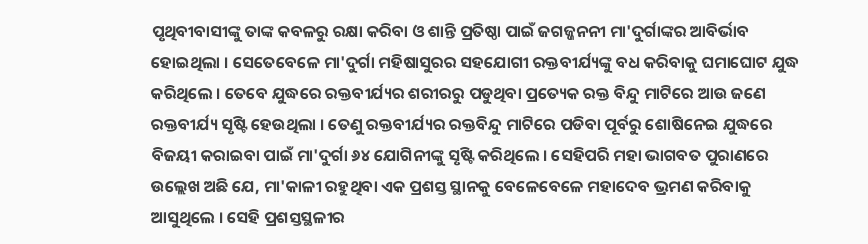ପୃଥିବୀବାସୀଙ୍କୁ ତାଙ୍କ କବଳରୁ ରକ୍ଷା କରିବା ଓ ଶାନ୍ତି ପ୍ରତିଷ୍ଠା ପାଇଁ ଜଗଜ୍ଜନନୀ ମା'ଦୁର୍ଗାଙ୍କର ଆବିର୍ଭାବ ହୋଇଥିଲା । ସେତେବେଳେ ମା'ଦୁର୍ଗା ମହିଷାସୁରର ସହଯୋଗୀ ରକ୍ତବୀର୍ଯ୍ୟଙ୍କୁ ବଧ କରିବାକୁ ଘମାଘୋଟ ଯୁଦ୍ଧ କରିଥିଲେ । ତେବେ ଯୁଦ୍ଧରେ ରକ୍ତବୀର୍ଯ୍ୟର ଶରୀରରୁ ପଡୁଥିବା ପ୍ରତ୍ୟେକ ରକ୍ତ ବିନ୍ଦୁ ମାଟିରେ ଆଉ ଜଣେ ରକ୍ତବୀର୍ଯ୍ୟ ସୃଷ୍ଟି ହେଉଥିଲା । ତେଣୁ ରକ୍ତବୀର୍ଯ୍ୟର ରକ୍ତବିନ୍ଦୁ ମାଟିରେ ପଡିବା ପୂର୍ବରୁ ଶୋଷିନେଇ ଯୁଦ୍ଧରେ ବିଜୟୀ କରାଇବା ପାଇଁ ମା'ଦୁର୍ଗା ୬୪ ଯୋଗିନୀଙ୍କୁ ସୃଷ୍ଟି କରିଥିଲେ । ସେହିପରି ମହା ଭାଗବତ ପୁରାଣରେ ଉଲ୍ଲେଖ ଅଛି ଯେ, ମା'କାଳୀ ରହୁଥିବା ଏକ ପ୍ରଶସ୍ତ ସ୍ଥାନକୁ ବେଳେବେଳେ ମହାଦେବ ଭ୍ରମଣ କରିବାକୁ ଆସୁଥିଲେ । ସେହି ପ୍ରଶସ୍ତସ୍ଥଳୀର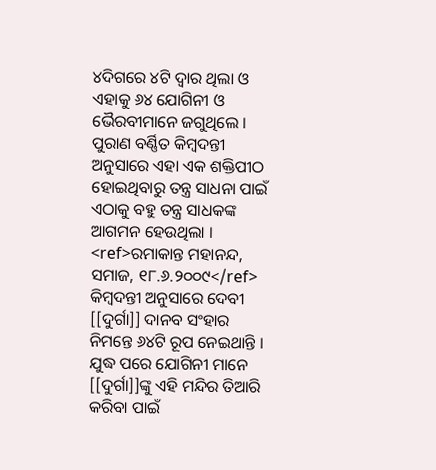୪ଦିଗରେ ୪ଟି ଦ୍ଵାର ଥିଲା ଓ ଏହାକୁ ୬୪ ଯୋଗିନୀ ଓ ଭୈରବୀମାନେ ଜଗୁଥିଲେ । ପୁରାଣ ବର୍ଣ୍ଣିତ କିମ୍ବଦନ୍ତୀ ଅନୁସାରେ ଏହା ଏକ ଶକ୍ତିପୀଠ ହୋଇଥିବାରୁ ତନ୍ତ୍ର ସାଧନା ପାଇଁ ଏଠାକୁ ବହୁ ତନ୍ତ୍ର ସାଧକଙ୍କ ଆଗମନ ହେଉଥିଲା । <ref>ରମାକାନ୍ତ ମହାନନ୍ଦ, ସମାଜ, ୧୮.୬.୨୦୦୯</ref>
କିମ୍ବଦନ୍ତୀ ଅନୁସାରେ ଦେବୀ [[ଦୁର୍ଗା]] ଦାନବ ସଂହାର ନିମନ୍ତେ ୬୪ଟି ରୂପ ନେଇଥାନ୍ତି । ଯୁଦ୍ଧ ପରେ ଯୋଗିନୀ ମାନେ [[ଦୁର୍ଗା]]ଙ୍କୁ ଏହି ମନ୍ଦିର ତିଆରି କରିବା ପାଇଁ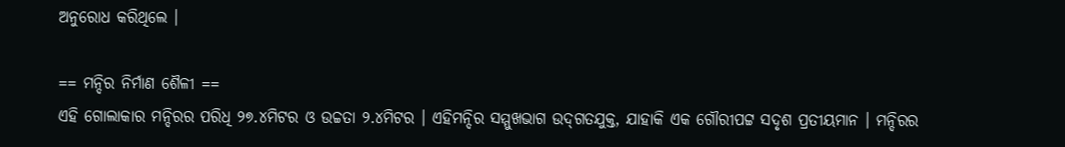ଅନୁରୋଧ କରିଥିଲେ ।

== ମନ୍ଦିର ନିର୍ମାଣ ଶୈଳୀ ==
ଏହି ଗୋଲାକାର ମନ୍ଦିରର ପରିଧି ୨୭.୪ମିଟର ଓ ଉଚ୍ଚତା ୨.୪ମିଟର । ଏହିମନ୍ଦିର ସମ୍ମୁଖଭାଗ ଉଦ୍‌ଗତଯୁକ୍ତ, ଯାହାକି ଏକ ଗୌରୀପଟ୍ଟ ସଦୃଶ ପ୍ରତୀୟମାନ । ମନ୍ଦିରର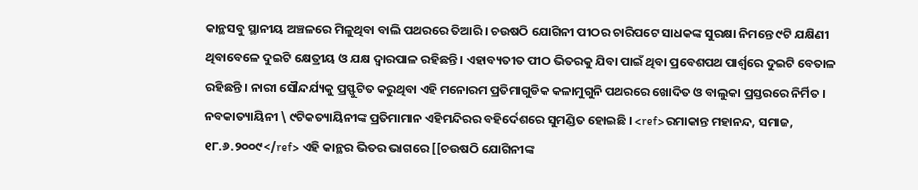କାନ୍ଥସବୁ ସ୍ଥାନୀୟ ଅଞ୍ଚଳରେ ମିଳୁଥିବା ବାଲି ପଥରରେ ତିଆରି । ଚଉଷଠି ଯୋଗିନୀ ପୀଠର ଚାରିପଟେ ସାଧକଙ୍କ ସୁରକ୍ଷା ନିମନ୍ତେ ୯ଟି ଯକ୍ଷିଣୀ ଥିବାବେଳେ ଦୁଇଟି କ୍ଷେତ୍ରୀୟ ଓ ଯକ୍ଷ ଦ୍ଵାରପାଳ ରହିଛନ୍ତି । ଏହାବ୍ୟତୀତ ପୀଠ ଭିତରକୁ ଯିବା ପାଇଁ ଥିବା ପ୍ରବେଶପଥ ପାର୍ଶ୍ଵରେ ଦୁଇଟି ବେତାଳ ରହିଛନ୍ତି । ନାରୀ ସୌନ୍ଦର୍ଯ୍ୟକୁ ପ୍ରସ୍ଫୁଟିତ କରୁଥିବା ଏହି ମନୋରମ ପ୍ରତିମାଗୁଡିକ କଳାମୁଗୁନି ପଥରରେ ଖୋଦିତ ଓ ବାଲୁକା ପ୍ରସ୍ତରରେ ନିର୍ମିତ । ନବକାତ୍ୟାୟିନୀ \ ୯ଟିକତ୍ୟାୟିନୀଙ୍କ ପ୍ରତିମାମାନ ଏହିମନ୍ଦିରର ବହିର୍ଦେଶରେ ସୁମଣ୍ଡିତ ହୋଇଛି । <ref>ରମାକାନ୍ତ ମହାନନ୍ଦ, ସମାଜ, ୧୮.୬.୨୦୦୯</ref> ଏହି କାନ୍ଥର ଭିତର ଭାଗରେ [[ଚଉଷଠି ଯୋଗିନୀଙ୍କ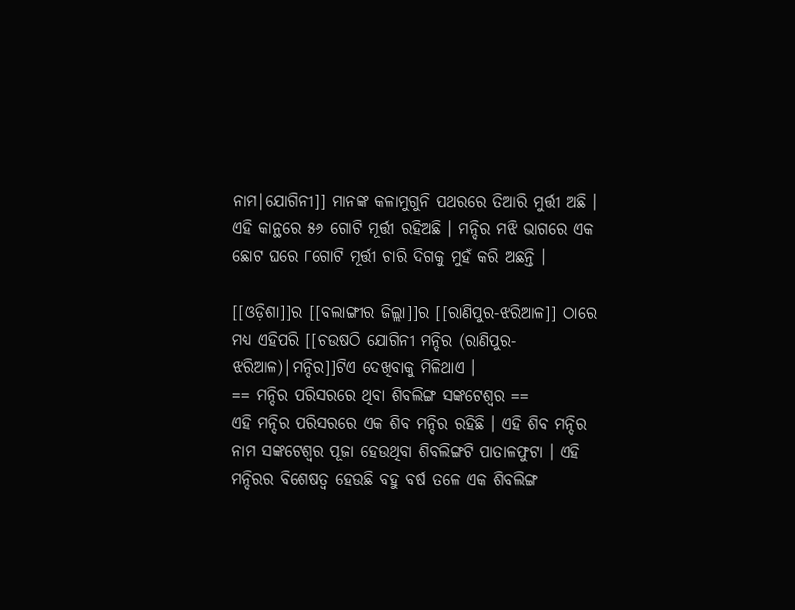ନାମ|ଯୋଗିନୀ]] ମାନଙ୍କ କଳାମୁଗୁନି ପଥରରେ ତିଆରି ମୁର୍ତ୍ତୀ ଅଛି । ଏହି କାନ୍ଥରେ ୫୬ ଗୋଟି ମୂର୍ତ୍ତୀ ରହିଅଛି । ମନ୍ଦିର ମଝି ଭାଗରେ ଏକ ଛୋଟ ଘରେ ୮ଗୋଟି ମୂର୍ତ୍ତୀ ଚାରି ଦିଗକୁ ମୁହଁ କରି ଅଛନ୍ତି ।

[[ଓଡ଼ିଶା]]ର [[ବଲାଙ୍ଗୀର ଜିଲ୍ଲା]]ର [[ରାଣିପୁର-ଝରିଆଳ]] ଠାରେ ମଧ୍ୟ ଏହିପରି [[ଚଉଷଠି ଯୋଗିନୀ ମନ୍ଦିର (ରାଣିପୁର-ଝରିଆଳ)|ମନ୍ଦିର]]ଟିଏ ଦେଖିବାକୁ ମିଳିଥାଏ ।
== ମନ୍ଦିର ପରିସରରେ ଥିବା ଶିବଲିଙ୍ଗ ସଙ୍କଟେଶ୍ଵର ==
ଏହି ମନ୍ଦିର ପରିସରରେ ଏକ ଶିବ ମନ୍ଦିର ରହିଛି । ଏହି ଶିବ ମନ୍ଦିର ନାମ ସଙ୍କଟେଶ୍ଵର ପୂଜା ହେଉଥିବା ଶିବଲିଙ୍ଗଟି ପାତାଳଫୁଟା । ଏହି ମନ୍ଦିରର ବିଶେଷତ୍ଵ ହେଉଛି ବହୁ ବର୍ଷ ତଳେ ଏକ ଶିବଲିଙ୍ଗ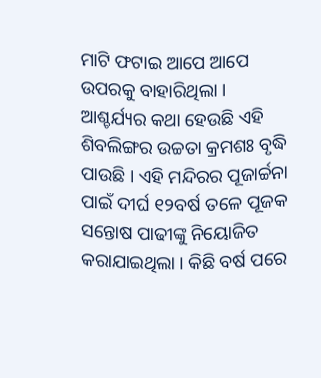ମାଟି ଫଟାଇ ଆପେ ଆପେ ଉପରକୁ ବାହାରିଥିଲା । ଆଶ୍ଚର୍ଯ୍ୟର କଥା ହେଉଛି ଏହି ଶିବଲିଙ୍ଗର ଉଚ୍ଚତା କ୍ରମଶଃ ବୃଦ୍ଧି ପାଉଛି । ଏହି ମନ୍ଦିରର ପୂଜାର୍ଚ୍ଚନା ପାଇଁ ଦୀର୍ଘ ୧୨ବର୍ଷ ତଳେ ପୂଜକ ସନ୍ତୋଷ ପାଢୀଙ୍କୁ ନିୟୋଜିତ କରାଯାଇଥିଲା । କିଛି ବର୍ଷ ପରେ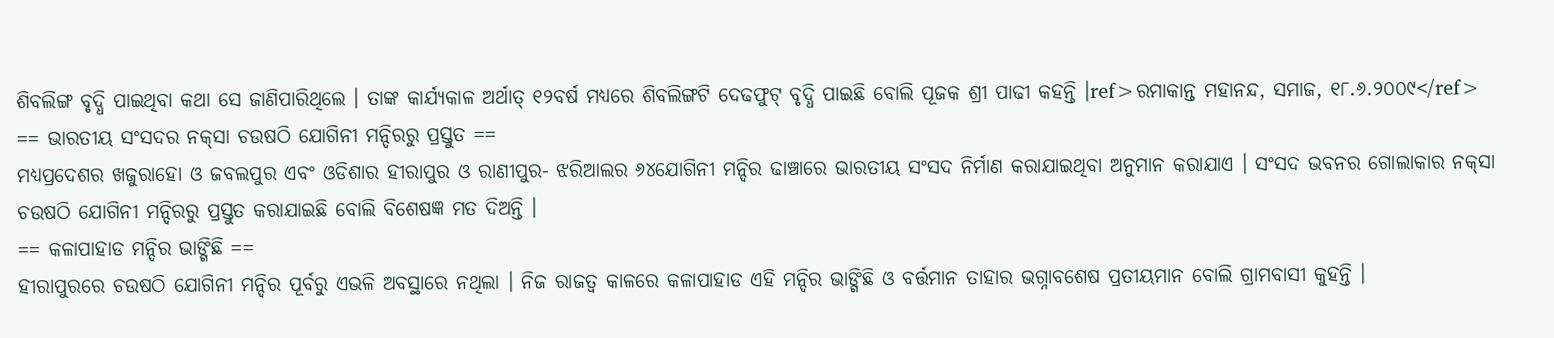ଶିବଲିଙ୍ଗ ବୃଦ୍ଧି ପାଇଥିବା କଥା ସେ ଜାଣିପାରିଥିଲେ । ତାଙ୍କ କାର୍ଯ୍ୟକାଳ ଅର୍ଥାତ୍ ୧୨ବର୍ଷ ମଧ୍ୟରେ ଶିବଲିଙ୍ଗଟି ଦେଢଫୁଟ୍ ବୃଦ୍ଧି ପାଇଛି ବୋଲି ପୂଜକ ଶ୍ରୀ ପାଢୀ କହନ୍ତି ।ref>ରମାକାନ୍ତ ମହାନନ୍ଦ, ସମାଜ, ୧୮.୬.୨୦୦୯</ref>
== ଭାରତୀୟ ସଂସଦର ନକ୍‌ସା ଚଉଷଠି ଯୋଗିନୀ ମନ୍ଦିରରୁ ପ୍ରସ୍ତୁତ ==
ମଧ୍ୟପ୍ରଦେଶର ଖଜୁରାହୋ ଓ ଜବଲପୁର ଏବଂ ଓଡିଶାର ହୀରାପୁର ଓ ରାଣୀପୁର- ଝରିଆଲର ୬୪ଯୋଗିନୀ ମନ୍ଦିର ଢାଞ୍ଚାରେ ଭାରତୀୟ ସଂସଦ ନିର୍ମାଣ କରାଯାଇଥିବା ଅନୁମାନ କରାଯାଏ । ସଂସଦ ଭବନର ଗୋଲାକାର ନକ୍‌ସା ଚଉଷଠି ଯୋଗିନୀ ମନ୍ଦିରରୁ ପ୍ରସ୍ତୁତ କରାଯାଇଛି ବୋଲି ବିଶେଷଜ୍ଞ ମତ ଦିଅନ୍ତି ।
== କଳାପାହାଡ ମନ୍ଦିର ଭାଙ୍ଗିଛି ==
ହୀରାପୁରରେ ଚଉଷଠି ଯୋଗିନୀ ମନ୍ଦିର ପୂର୍ବରୁ ଏଭଳି ଅବସ୍ଥାରେ ନଥିଲା । ନିଜ ରାଜତ୍ଵ କାଳରେ କଳାପାହାଡ ଏହି ମନ୍ଦିର ଭାଙ୍ଗିଛି ଓ ବର୍ତ୍ତମାନ ତାହାର ଭଗ୍ନାବଶେଷ ପ୍ରତୀୟମାନ ବୋଲି ଗ୍ରାମବାସୀ କୁହନ୍ତି ।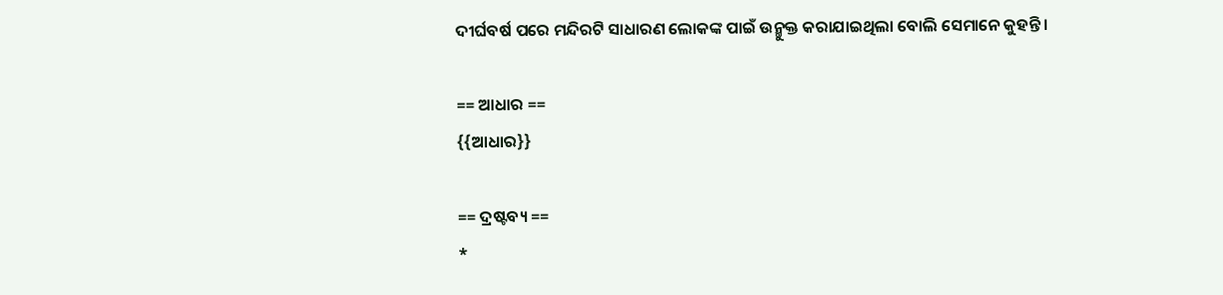ଦୀର୍ଘବର୍ଷ ପରେ ମନ୍ଦିରଟି ସାଧାରଣ ଲୋକଙ୍କ ପାଇଁ ଉନ୍ମୁକ୍ତ କରାଯାଇଥିଲା ବୋଲି ସେମାନେ କୁହନ୍ତି ।

== ଆଧାର ==
{{ଆଧାର}}

== ଦ୍ରଷ୍ଟବ୍ୟ ==
*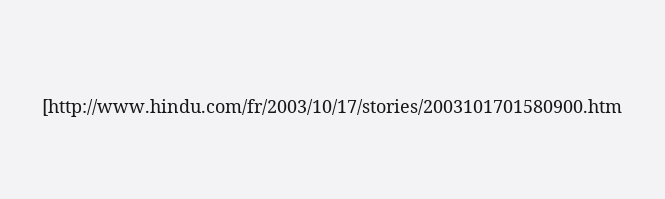[http://www.hindu.com/fr/2003/10/17/stories/2003101701580900.htm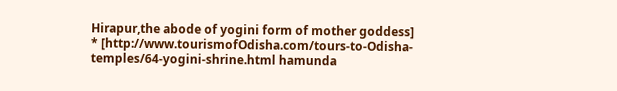Hirapur,the abode of yogini form of mother goddess]
* [http://www.tourismofOdisha.com/tours-to-Odisha-temples/64-yogini-shrine.html hamunda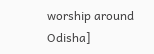worship around Odisha]